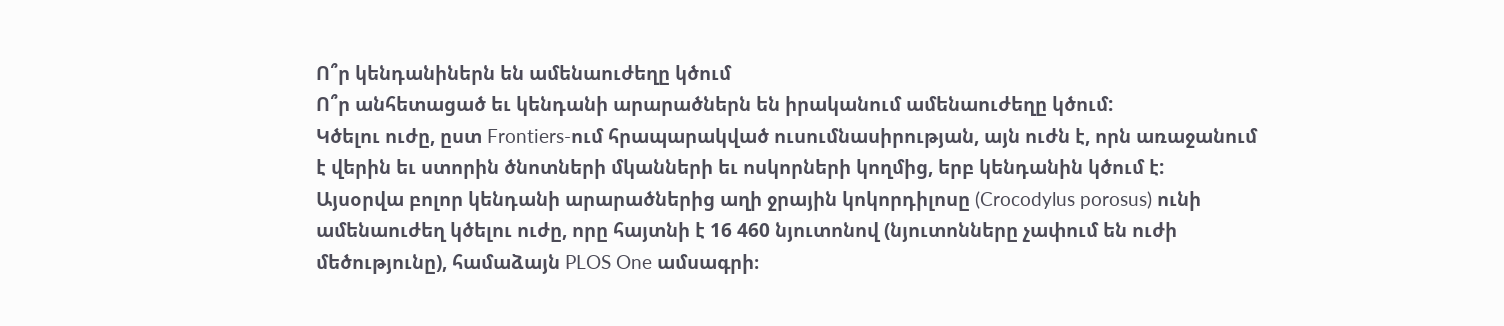Ո՞ր կենդանիներն են ամենաուժեղը կծում
Ո՞ր անհետացած եւ կենդանի արարածներն են իրականում ամենաուժեղը կծում:
Կծելու ուժը, ըստ Frontiers-ում հրապարակված ուսումնասիրության, այն ուժն է, որն առաջանում է վերին եւ ստորին ծնոտների մկանների եւ ոսկորների կողմից, երբ կենդանին կծում է:
Այսօրվա բոլոր կենդանի արարածներից աղի ջրային կոկորդիլոսը (Crocodylus porosus) ունի ամենաուժեղ կծելու ուժը, որը հայտնի է 16 460 նյուտոնով (նյուտոնները չափում են ուժի մեծությունը), համաձայն PLOS One ամսագրի։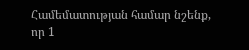Համեմատության համար նշենք, որ 1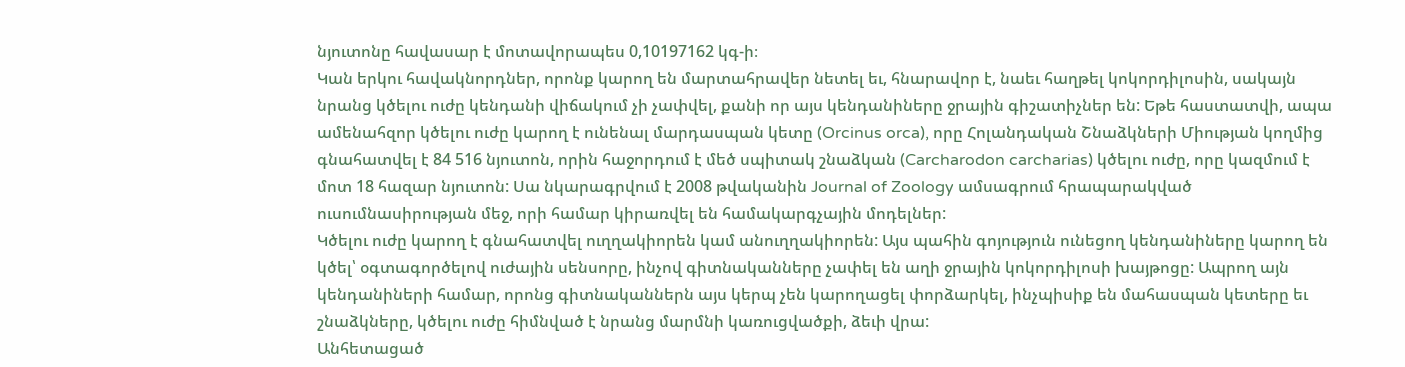նյուտոնը հավասար է մոտավորապես 0,10197162 կգ-ի։
Կան երկու հավակնորդներ, որոնք կարող են մարտահրավեր նետել եւ, հնարավոր է, նաեւ հաղթել կոկորդիլոսին, սակայն նրանց կծելու ուժը կենդանի վիճակում չի չափվել, քանի որ այս կենդանիները ջրային գիշատիչներ են: Եթե հաստատվի, ապա ամենահզոր կծելու ուժը կարող է ունենալ մարդասպան կետը (Orcinus orca), որը Հոլանդական Շնաձկների Միության կողմից գնահատվել է 84 516 նյուտոն, որին հաջորդում է մեծ սպիտակ շնաձկան (Carcharodon carcharias) կծելու ուժը, որը կազմում է մոտ 18 հազար նյուտոն: Սա նկարագրվում է 2008 թվականին Journal of Zoology ամսագրում հրապարակված ուսումնասիրության մեջ, որի համար կիրառվել են համակարգչային մոդելներ:
Կծելու ուժը կարող է գնահատվել ուղղակիորեն կամ անուղղակիորեն: Այս պահին գոյություն ունեցող կենդանիները կարող են կծել՝ օգտագործելով ուժային սենսորը, ինչով գիտնականները չափել են աղի ջրային կոկորդիլոսի խայթոցը: Ապրող այն կենդանիների համար, որոնց գիտնականներն այս կերպ չեն կարողացել փորձարկել, ինչպիսիք են մահասպան կետերը եւ շնաձկները, կծելու ուժը հիմնված է նրանց մարմնի կառուցվածքի, ձեւի վրա:
Անհետացած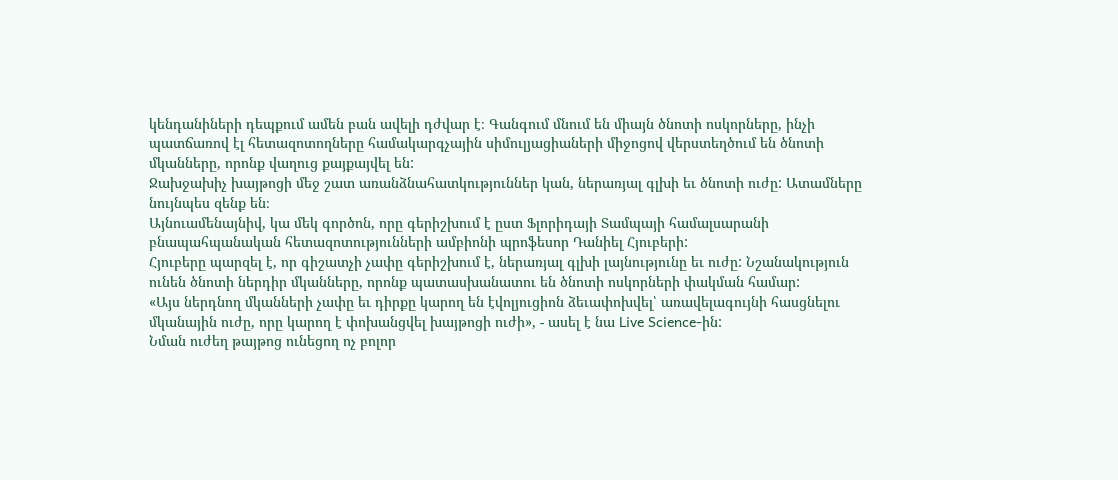կենդանիների դեպքում ամեն բան ավելի դժվար է։ Գանգում մնում են միայն ծնոտի ոսկորները, ինչի պատճառով էլ հետազոտողները համակարգչային սիմուլյացիաների միջոցով վերստեղծում են ծնոտի մկանները, որոնք վաղուց քայքայվել են:
Ջախջախիչ խայթոցի մեջ շատ առանձնահատկություններ կան, ներառյալ գլխի եւ ծնոտի ուժը: Ատամները նույնպես զենք են։
Այնուամենայնիվ, կա մեկ գործոն, որը գերիշխում է ըստ Ֆլորիդայի Տամպայի համալսարանի բնապահպանական հետազոտությունների ամբիոնի պրոֆեսոր Դանիել Հյուբերի:
Հյուբերը պարզել է, որ գիշատչի չափը գերիշխում է, ներառյալ գլխի լայնությունը եւ ուժը: Նշանակություն ունեն ծնոտի ներդիր մկանները, որոնք պատասխանատու են ծնոտի ոսկորների փակման համար:
«Այս ներդնող մկանների չափը եւ դիրքը կարող են էվոլյուցիոն ձեւափոխվել՝ առավելագույնի հասցնելու մկանային ուժը, որը կարող է փոխանցվել խայթոցի ուժի», - ասել է նա Live Science-ին:
Նման ուժեղ թայթոց ունեցող ոչ բոլոր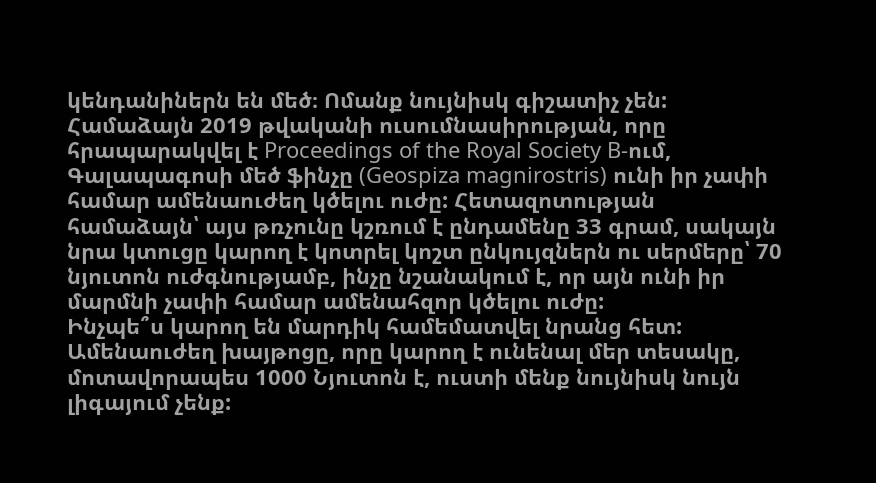կենդանիներն են մեծ։ Ոմանք նույնիսկ գիշատիչ չեն: Համաձայն 2019 թվականի ուսումնասիրության, որը հրապարակվել է Proceedings of the Royal Society B-ում, Գալապագոսի մեծ ֆինչը (Geospiza magnirostris) ունի իր չափի համար ամենաուժեղ կծելու ուժը: Հետազոտության համաձայն՝ այս թռչունը կշռում է ընդամենը 33 գրամ, սակայն նրա կտուցը կարող է կոտրել կոշտ ընկույզներն ու սերմերը՝ 70 նյուտոն ուժգնությամբ, ինչը նշանակում է, որ այն ունի իր մարմնի չափի համար ամենահզոր կծելու ուժը:
Ինչպե՞ս կարող են մարդիկ համեմատվել նրանց հետ: Ամենաուժեղ խայթոցը, որը կարող է ունենալ մեր տեսակը, մոտավորապես 1000 Նյուտոն է, ուստի մենք նույնիսկ նույն լիգայում չենք: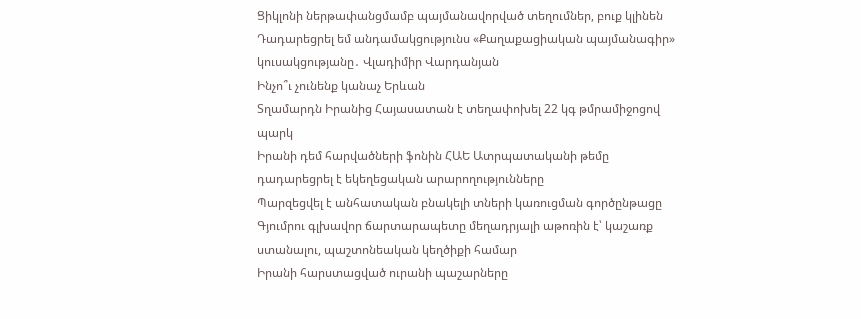Ցիկլոնի ներթափանցմամբ պայմանավորված տեղումներ, բուք կլինեն
Դադարեցրել եմ անդամակցությունս «Քաղաքացիական պայմանագիր» կուսակցությանը․ Վլադիմիր Վարդանյան
Ինչո՞ւ չունենք կանաչ Երևան
Տղամարդն Իրանից Հայասատան է տեղափոխել 22 կգ թմրամիջոցով պարկ
Իրանի դեմ հարվածների ֆոնին ՀԱԵ Ատրպատականի թեմը դադարեցրել է եկեղեցական արարողությունները
Պարզեցվել է անհատական բնակելի տների կառուցման գործընթացը
Գյումրու գլխավոր ճարտարապետը մեղադրյալի աթոռին է՝ կաշառք ստանալու, պաշտոնեական կեղծիքի համար
Իրանի հարստացված ուրանի պաշարները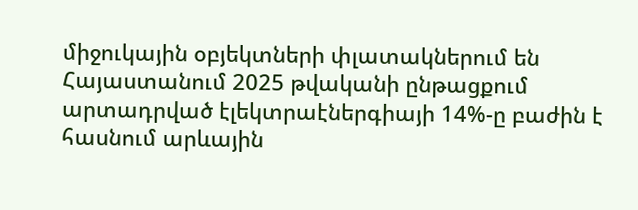միջուկային օբյեկտների փլատակներում են
Հայաստանում 2025 թվականի ընթացքում արտադրված էլեկտրաէներգիայի 14%-ը բաժին է հասնում արևային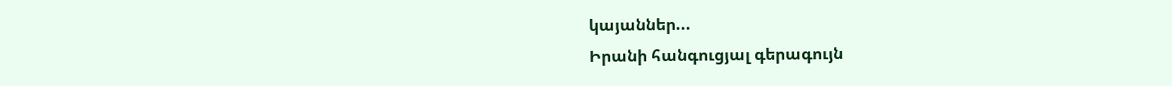կայաններ...
Իրանի հանգուցյալ գերագույն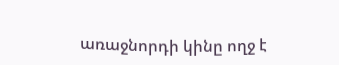առաջնորդի կինը ողջ է